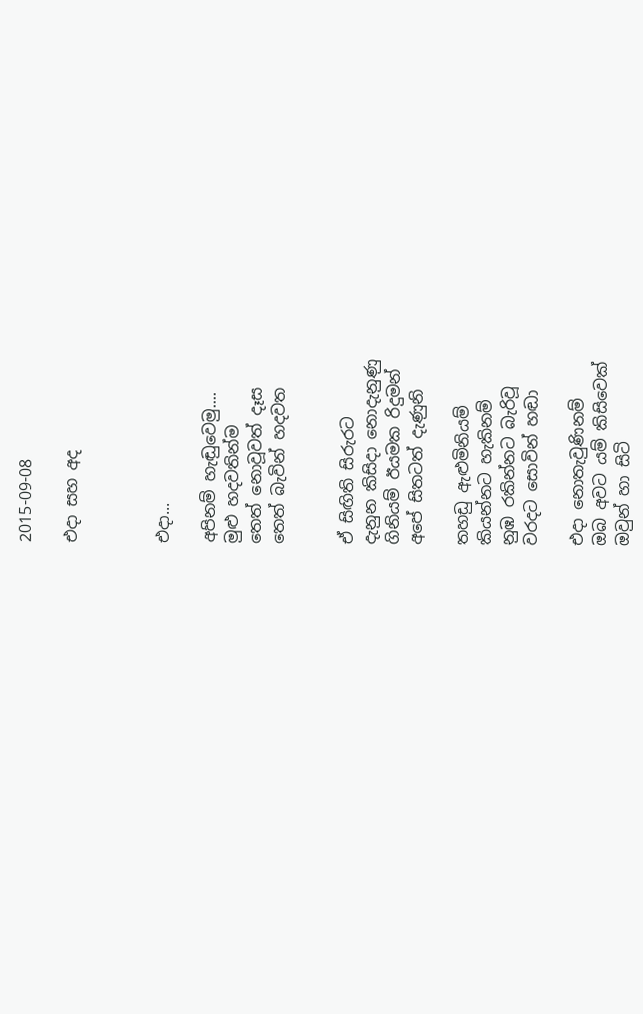2015-09-08

එදා සහ අද



එදා...

අපිනම් හැඬුවෙමු....
මුළු හදවතින්ම
තෙත් නොවූවත් දෑස
තෙත් බැවින් හදවත


ඒ සිඟිති සිරුරට
දැනුන කිසිදා නොදැනුණු
ගිනියම් ඊයමක රිදුමන්
අපේ සිතටත් දැණුනි

තහඩු ඇළුමිනියම්
කියන්නට හැකිනම්
නුඹ රකින්නට බැරිවූ
වරදට සොවින් හඬා

එදා නොතැවුණිනම්
ඔබ අවට යම් කිසිවෙක්
ඔවුන් හා සිටි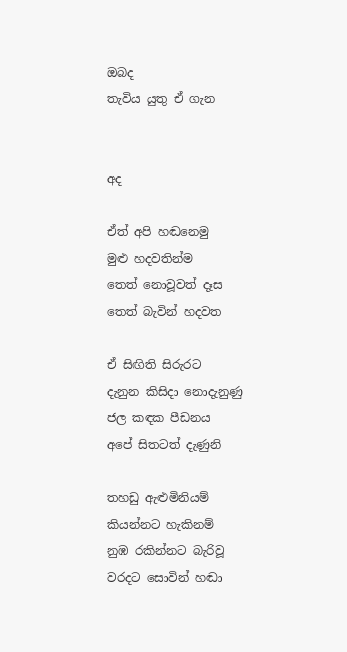ඔබද
තැවිය යුතු ඒ ගැන


අද

ඒත් අපි හඬනෙමු
මුළු හදවතින්ම
තෙත් නොවූවත් දෑස
තෙත් බැවින් හදවත

ඒ සිඟිති සිරුරට
දැනුන කිසිදා නොදැනුණු
ජල කඳක පීඩනය
අපේ සිතටත් දැණුනි

තහඩු ඇළුමිනියම්
කියන්නට හැකිනම්
නුඹ රකින්නට බැරිවූ
වරදට සොවින් හඬා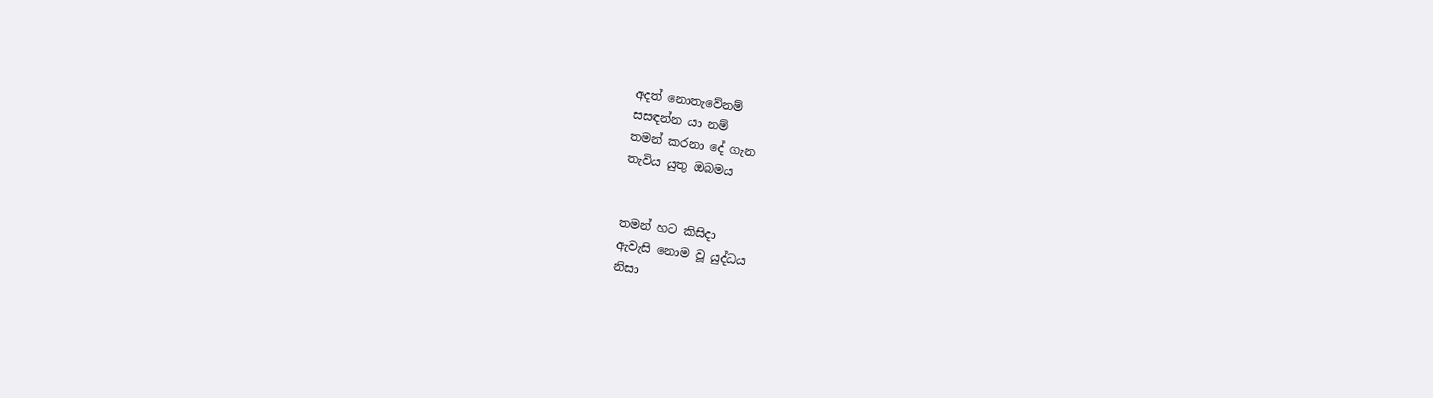අදත් නොතැවේනම්
සසඳන්න යා නම්
තමන් කරනා දේ ගැන
තැවිය යුතු ඔබමය


තමන් හට කිසිදා
ඇවැසි නොම වූ යුද්ධය
නිසා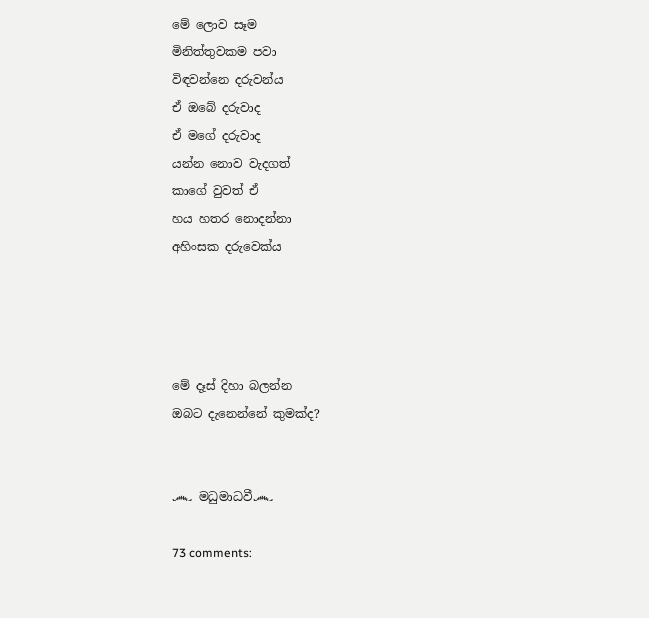මේ ලොව සෑම
මිනිත්තුවකම පවා
විඳවන්නෙ දරුවන්ය
ඒ ඔබේ දරුවාද
ඒ මගේ දරුවාද
යන්න නොව වැදගත්
කාගේ වුවත් ඒ
හය හතර නොදන්නා
අහිංසක දරුවෙක්ය




මේ දෑස් දිහා බලන්න
ඔබට දැනෙන්නේ කුමක්ද?


෴ මධුමාධවී෴

73 comments: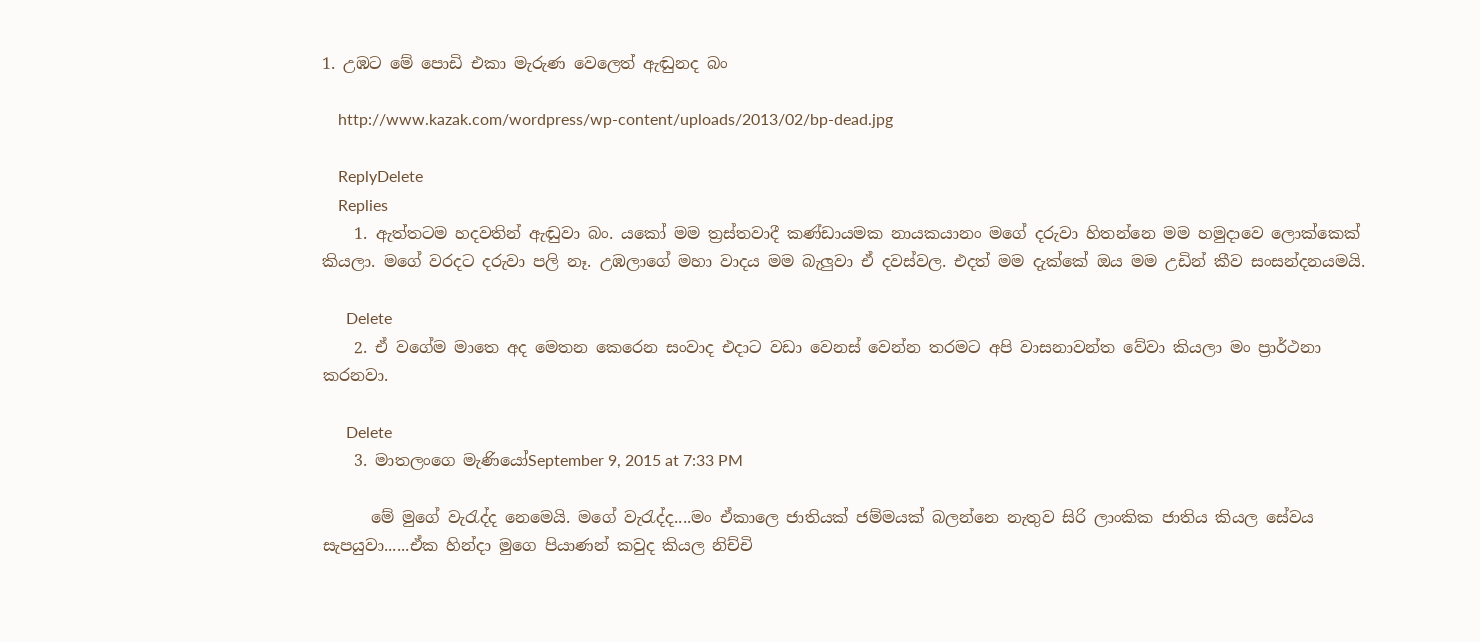1. උඹට මේ පොඩි එකා මැරුණ වෙලෙත් ඇඬුනද බං

    http://www.kazak.com/wordpress/wp-content/uploads/2013/02/bp-dead.jpg

    ReplyDelete
    Replies
    1. ඇත්තටම හදවතින් ඇඬුවා බං. යකෝ මම ත්‍රස්තවාදී කණ්ඩායමක නායකයානං මගේ දරුවා හිතන්නෙ මම හමුදාවෙ ලොක්කෙක් කියලා. මගේ වරදට දරුවා පලි නෑ. උඹලාගේ මහා වාදය මම බැලුවා ඒ දවස්වල. එදත් මම දැක්කේ ඔය මම උඩින් කීව සංසන්දනයමයි.

      Delete
    2. ඒ වගේම මාතෙ අද මෙතන කෙරෙන සංවාද එදාට වඩා වෙනස් වෙන්න තරමට අපි වාසනාවන්ත වේවා කියලා මං ප්‍රාර්ථනා කරනවා.

      Delete
    3. මාතලංගෙ මැණියෝSeptember 9, 2015 at 7:33 PM

      මේ මුගේ වැරැද්ද නෙමෙයි. මගේ වැරැද්ද....මං ඒකාලෙ ජාතියක් ජම්මයක් බලන්නෙ නැතුව සිරි ලාංකික ජාතිය කියල සේවය සැපයුවා......ඒක හින්දා මුගෙ පියාණන් කවුද කියල නිච්චි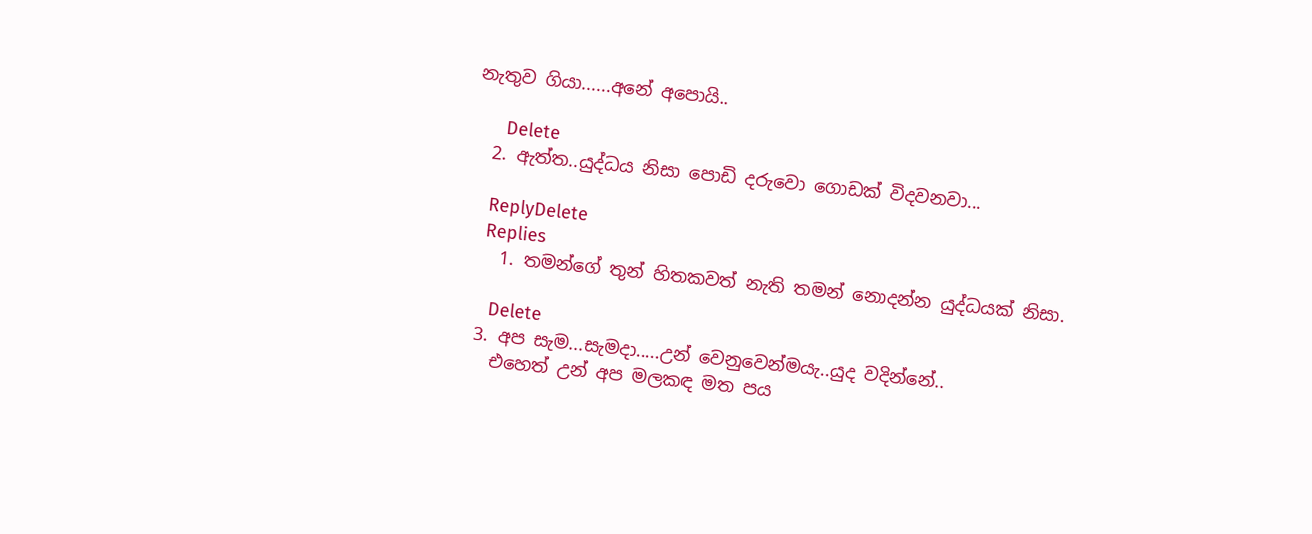නැතුව ගියා......අනේ අපොයි..

      Delete
  2. ඇත්ත..යුද්ධය නිසා පොඩි දරුවො ගොඩක් විදවනවා...

    ReplyDelete
    Replies
    1. තමන්ගේ තුන් හිතකවත් නැති තමන් නොදන්න යුද්ධයක් නිසා.

      Delete
  3. අප සැම...සැමදා.....උන් වෙනුවෙන්මයැ..යුද වදින්නේ..
    එහෙත් උන් අප මලකඳ මත පය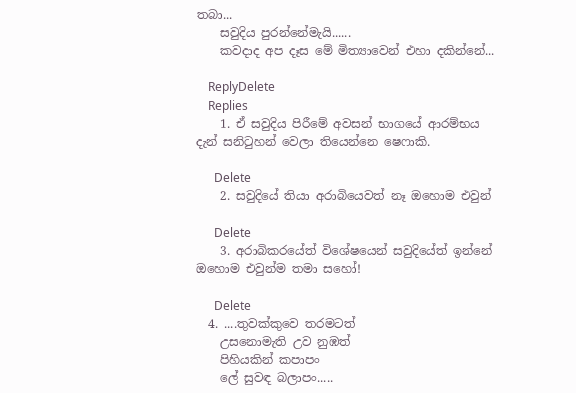තබා...
    සවුදිය පුරන්නේමැයි......
    කවදාද අප දෑස මේ මිත්‍යාවෙන් එහා දකින්නේ...

    ReplyDelete
    Replies
    1. ඒ සවුදිය පිරීමේ අවසන් භාගයේ ආරම්භය දැන් සනිටුහන් වෙලා තියෙන්නෙ ෂෙෆාකි.

      Delete
    2. සවුදියේ තියා අරාබියෙවත් නෑ ඔහොම එවුන්

      Delete
    3. අරාබිකරයේත් විශේෂයෙන් සවුදියේත් ඉන්නේ ඔහොම එවුන්ම තමා සහෝ!

      Delete
  4. ....තුවක්කුවෙ තරමටත්
    උසනොමැති උව නුඹත්
    පිහියකින් කපාපං
    ලේ සුවඳ බලාපං.....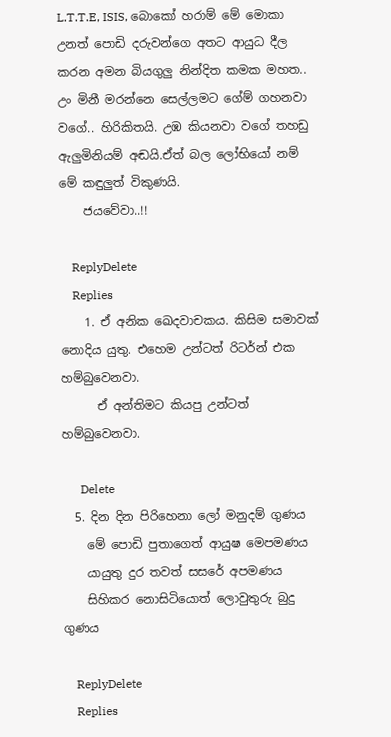L.T.T.E, ISIS, බොකෝ හරාම් මේ මොකා උනත් පොඩි දරුවන්ගෙ අතට ආයුධ දීල කරන අමන බියගුලු නින්දිත කමක මහත.. උං මිනී මරන්නෙ සෙල්ලමට ගේම් ගහනවා වගේ.. හිරිකිතයි. උඹ කියනවා වගේ තහඩු ඇලුමිනියම් අඬයි.ඒත් බල ලෝභියෝ නම් මේ කඳුලුත් විකුණයි.
    ජයවේවා..!!

    ReplyDelete
    Replies
    1. ඒ අනික ඛෙදවාචකය. කිසිම සමාවක් නොදිය යුතු. එහෙම උන්ටත් රිටර්න් එක හම්බුවෙනවා.
      ඒ අන්තිමට කියපු උන්ටත් හම්බුවෙනවා.

      Delete
  5. දින දින පිරිහෙනා ලෝ මනුදම් ගුණය
    මේ පොඩි පුතාගෙත් ආයුෂ මෙපමණය
    යායුතු දුර තවත් සසරේ අපමණය
    සිහිකර නොසිටියොත් ලොවුතුරු බුදු ගුණය

    ReplyDelete
    Replies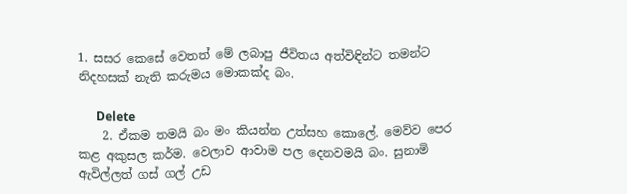1. සසර කෙසේ වෙතත් මේ ලබාපු ජීවිතය අත්විඳින්ට තමන්ට නිදහසක් නැති කරුමය මොකක්ද බං.

      Delete
    2. ඒකම තමයි බං මං කියන්න උත්සහ කොලේ. මෙව්ව පෙර කළ අකුසල කර්ම. වෙලාව ආවාම පල දෙනවමයි බං. සුනාමි ඇවිල්ලත් ගස් ගල් උඩ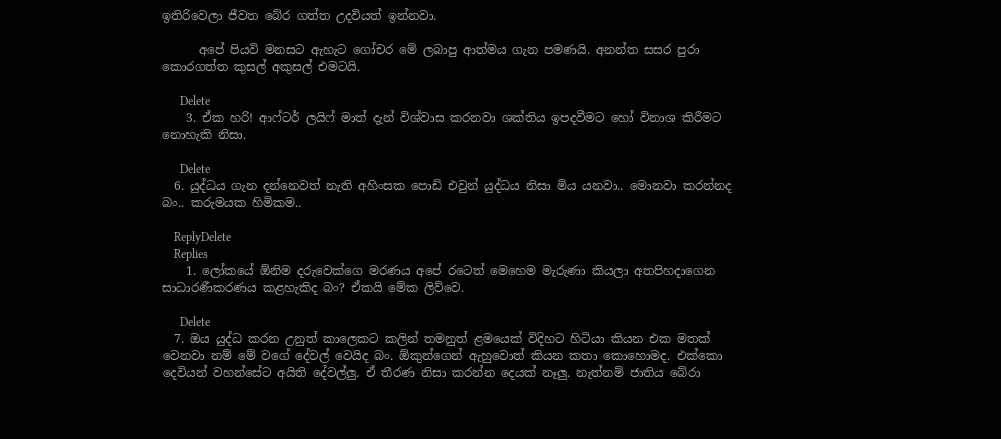ඉතිරිවෙලා ජීවත බේර ගත්ත උදවියත් ඉන්නවා.

      අපේ පියවි මනසට ඇහැට ගෝචර මේ ලබාපු ආත්මය ගැන පමණයි. අනන්ත සසර පුරා කොරගත්ත කුසල් අකුසල් එමටයි.

      Delete
    3. ඒක හරි! ආෆ්ටර් ලයිෆ් මාත් දැන් විශ්වාස කරනවා ශක්තිය ඉපදවීමට හෝ විනාශ කිරීමට නොහැකි නිසා.

      Delete
  6. යුද්ධය ගැන දන්නෙවත් නැති අහිංසක පොඩි එවුන් යුද්ධය නිසා මිය යනවා.. මොනවා කරන්නද බං.. කරුමයක හිමිකම..

    ReplyDelete
    Replies
    1. ලෝකයේ ඕනිම දරුවෙක්ගෙ මරණය අපේ රටෙත් මෙහෙම මැරුණා කියලා අතපිහදාගෙන සාධාරණීකරණය කළහැකිද බං? ඒකයි මේක ලිව්වෙ.

      Delete
  7. ඔය යුද්ධ කරන උනුත් කාලෙකට කලින් තමනුත් ළමයෙක් විදිහට හිටියා කියන එක මතක් වෙනවා නම් මේ වගේ දේවල් වෙයිද බං. ඕකුන්ගෙන් ඇහුවොත් කියන කතා කොහොමද. එක්කො දෙවියන් වහන්සේට අයිති දේවල්ලු. ඒ තීරණ නිසා කරන්න දෙයක් නෑලු. නැත්නම් ජාතිය බේරා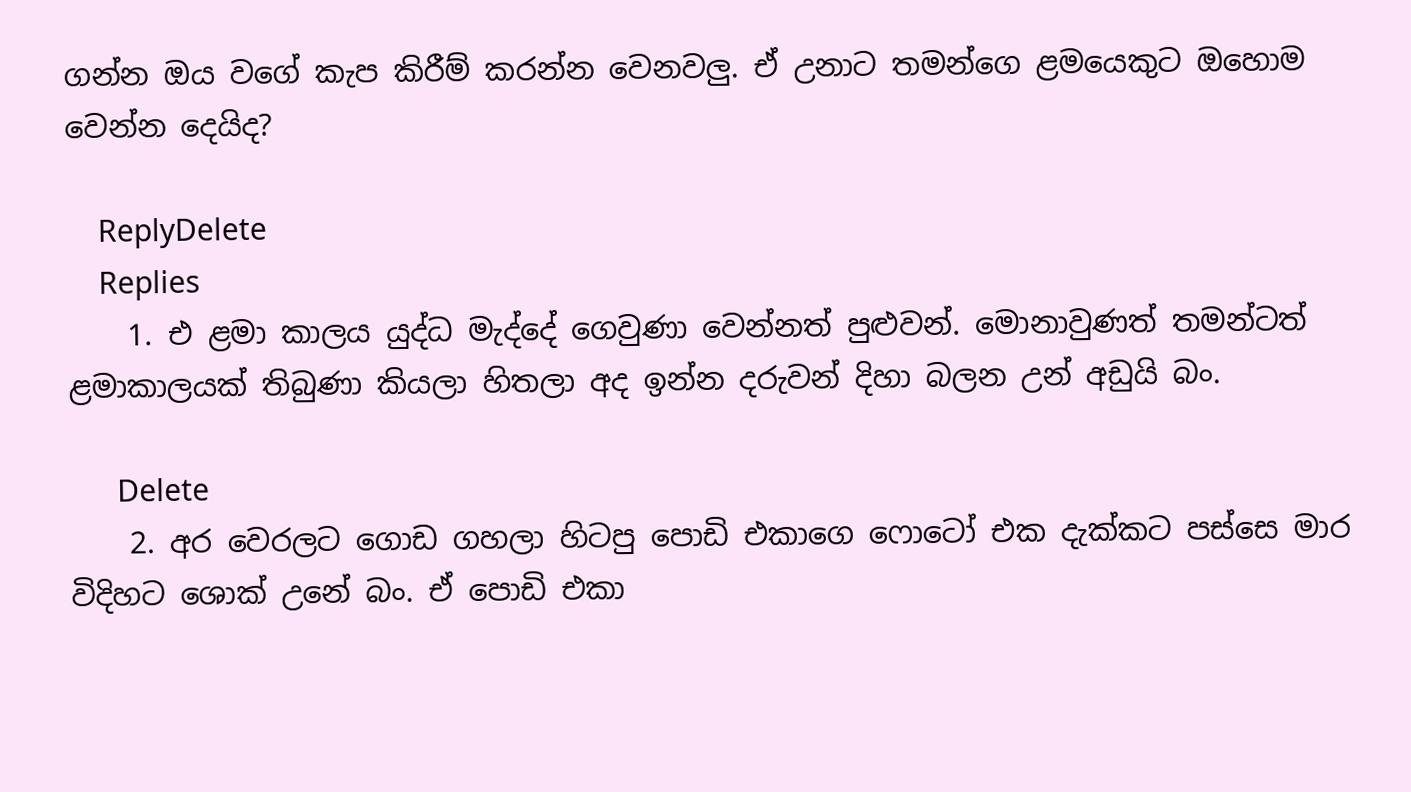ගන්න ඔය වගේ කැප කිරීම් කරන්න වෙනවලු. ඒ උනාට තමන්ගෙ ළමයෙකුට ඔහොම වෙන්න දෙයිද?

    ReplyDelete
    Replies
    1. එ ළමා කාලය යුද්ධ මැද්දේ ගෙවුණා වෙන්නත් පුළුවන්. මොනාවුණත් තමන්ටත් ළමාකාලයක් තිබුණා කියලා හිතලා අද ඉන්න දරුවන් දිහා බලන උන් අඩුයි බං.

      Delete
    2. අර වෙරලට ගොඩ ගහලා හිටපු පොඩි එකාගෙ ෆොටෝ එක දැක්කට පස්සෙ මාර විදිහට ශොක් උනේ බං. ඒ පොඩි එකා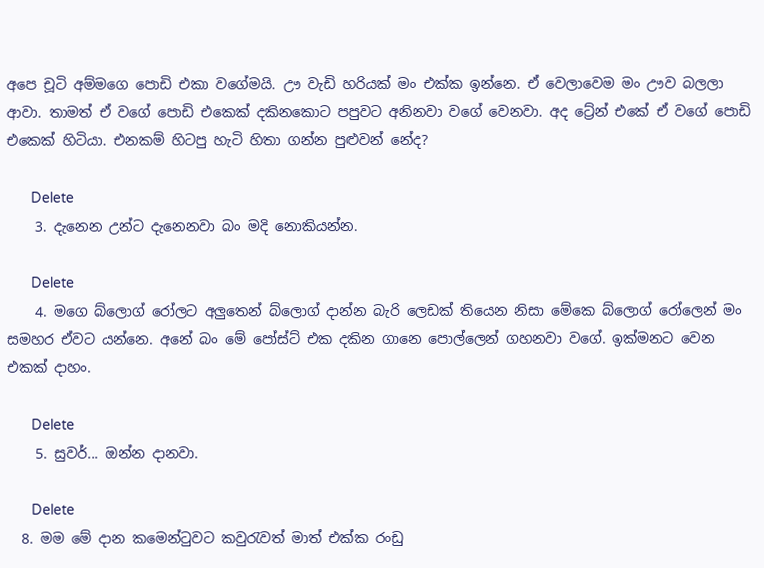අපෙ චූටි අම්මගෙ පොඩි එකා වගේමයි. ඌ වැඩි හරියක් මං එක්ක ඉන්නෙ. ඒ වෙලාවෙම මං ඌව බලලා ආවා. තාමත් ඒ වගේ පොඩි එකෙක් දකිනකොට පපුවට අනිනවා වගේ වෙනවා. අද ට්‍රේන් එකේ ඒ වගේ පොඩි එකෙක් හිටියා. එනකම් හිටපු හැටි හිතා ගන්න පුළුවන් නේද?

      Delete
    3. දැනෙන උන්ට දැනෙනවා බං මදි නොකියන්න.

      Delete
    4. මගෙ බ්ලොග් රෝලට අලුතෙන් බ්ලොග් දාන්න බැරි ලෙඩක් තියෙන නිසා මේකෙ බ්ලොග් රෝලෙන් මං සමහර ඒවට යන්නෙ. අනේ බං මේ පෝස්ට් එක දකින ගානෙ පොල්ලෙන් ගහනවා වගේ. ඉක්මනට වෙන එකක් දාහං.

      Delete
    5. සුවර්... ඔන්න දානවා.

      Delete
  8. මම මේ දාන කමෙන්ටුවට කවුරැවත් මාත් එක්ක රංඩු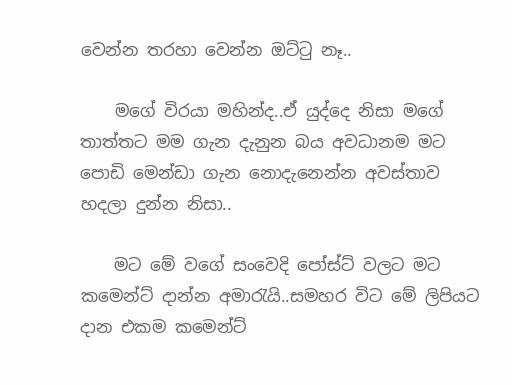වෙන්න තරහා වෙන්න ඔට්ටු නෑ..

    මගේ විරයා මහින්ද..ඒ යුද්දෙ නිසා මගේ තාත්තට මම ගැන දැනුන බය අවධානම මට පොඩි මෙන්ඩා ගැන නොදැනෙන්න අවස්තාව හදලා දුන්න නිසා..

    මට මේ වගේ සංවෙදි පෝස්ට් වලට මට කමෙන්ට් දාන්න අමාරැයි..සමහර විට මේ ලිපියට දාන එකම කමෙන්ට්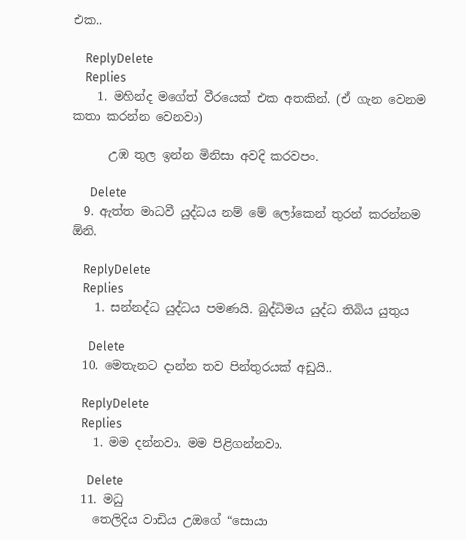එක..

    ReplyDelete
    Replies
    1. මහින්ද මගේත් වීරයෙක් එක අතකින්. (ඒ ගැන වෙනම කතා කරන්න වෙනවා)

      උඹ තුල ඉන්න මිනිසා අවදි කරවපං.

      Delete
  9. ඇත්ත මාධවී යුද්ධය නම් මේ ලෝකෙන් තුරන් කරන්නම ඕනි.

    ReplyDelete
    Replies
    1. සන්නද්ධ යුද්ධය පමණයි. බුද්ධිමය යුද්ධ තිබිය යුතුය

      Delete
  10. මෙතැනට දාන්න තව පින්තුරයක් අඩුයි..

    ReplyDelete
    Replies
    1. මම දන්නවා. මම පිළිගන්නවා.

      Delete
  11. මධු
    තෙලිදිය වාඩිය උඔගේ “සොයා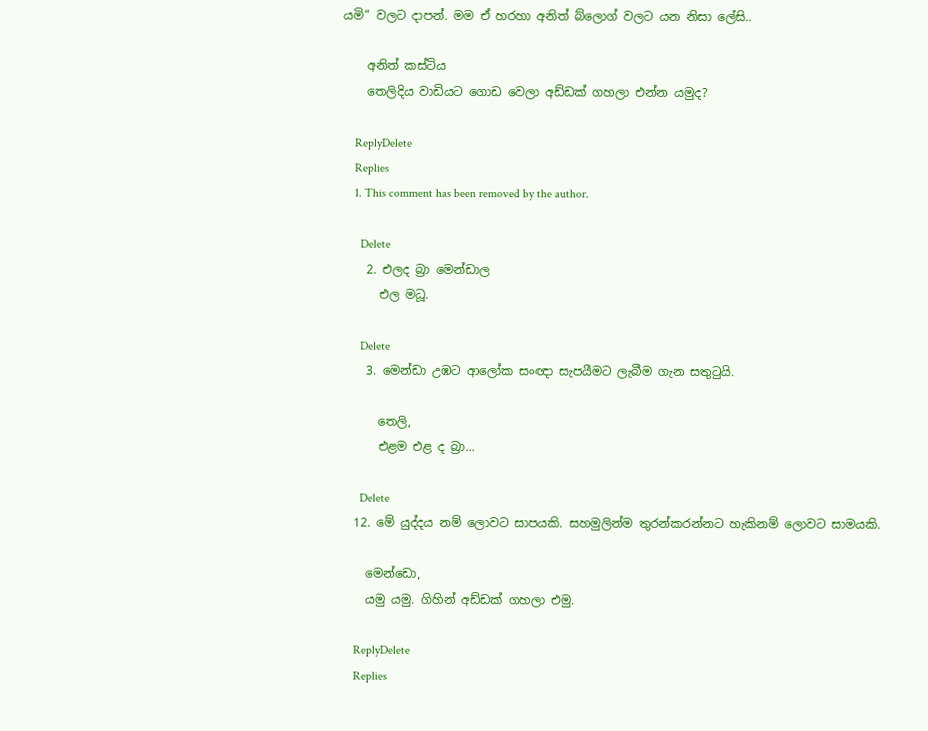යමි“ වලට දාපන්. මම ඒ හරහා අනිත් බ්ලොග් වලට යන නිසා ලේසි..

    අනිත් කස්ටිය
    තෙලිදිය වාඩියට ගොඩ වෙලා අඩ්ඩක් ගහලා එන්න යමුද?

    ReplyDelete
    Replies
    1. This comment has been removed by the author.

      Delete
    2. එලද බ්‍රා මෙන්ඩාල
      එල මධූ.

      Delete
    3. මෙන්ඩා උඹට ආලෝක සංඥා සැපයීමට ලැබීම ගැන සතුටුයි.

      තෙලි,
      එළම එළ ද බ්‍රා...

      Delete
  12. මේ යුද්දය නම් ලොවට සාපයකි. සහමුලින්ම තුරන්කරන්නට හැකිනම් ලොවට සාමයකි.

    මෙන්ඩො,
    යමු යමු. ගිහින් අඩ්ඩක් ගහලා එමු.

    ReplyDelete
    Replies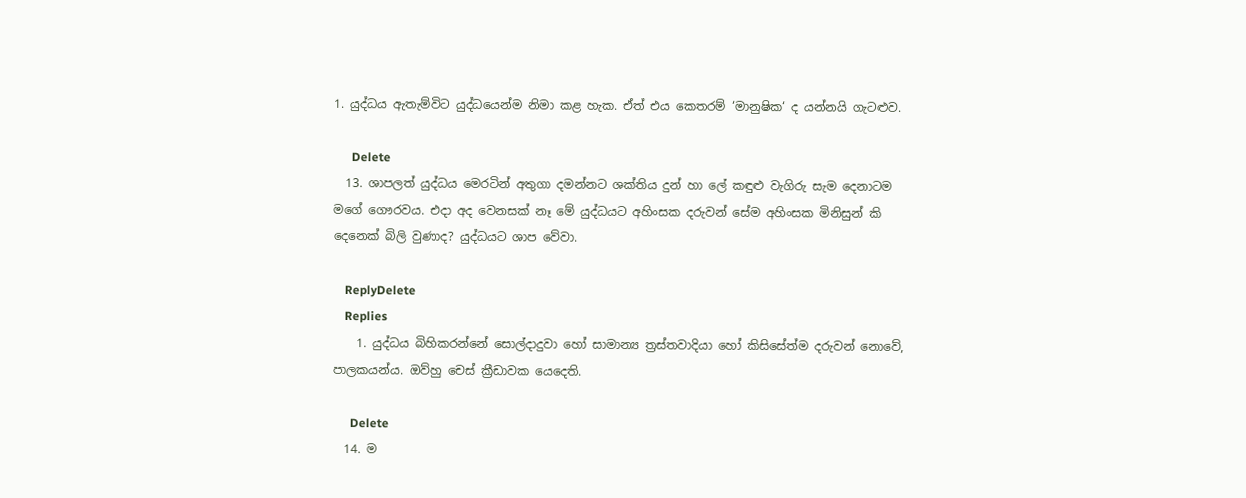1. යුද්ධය ඇතැම්විට යුද්ධයෙන්ම නිමා කළ හැක. ඒත් එය කෙතරම් ‘මානුෂික‘ ද යන්නයි ගැටළුව.

      Delete
  13. ශාපලත් යුද්ධය මෙරටින් අතුගා දමන්නට ශක්තිය දුන් හා ලේ කඳුළු වැගිරු සැම දෙනාටම මගේ ගෞරවය. එදා අද වෙනසක් නෑ මේ යුද්ධයට අහිංසක දරුවන් සේම අහිංසක මිනිසුන් කි දෙනෙක් බිලි වුණාද? යුද්ධයට ශාප වේවා.

    ReplyDelete
    Replies
    1. යුද්ධය බිහිකරන්නේ සොල්දාදුවා හෝ සාමාන්‍ය ත්‍රස්තවාදියා හෝ කිසිසේත්ම දරුවන් නොවේ, පාලකයන්ය. ඔව්හු චෙස් ක්‍රීඩාවක යෙදෙති.

      Delete
  14. ම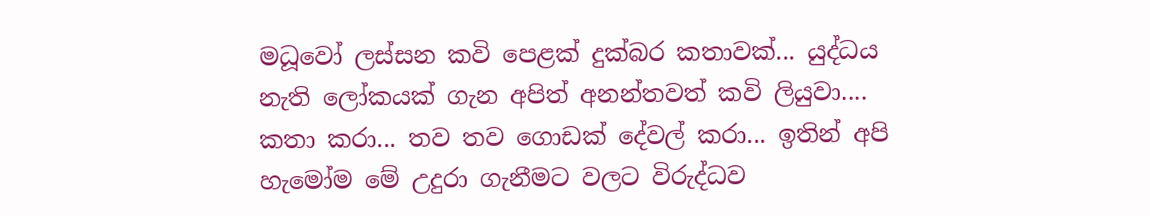මධූවෝ ලස්සන කවි පෙළක් දුක්බර කතාවක්... යුද්ධය නැති ලෝකයක් ගැන අපිත් අනන්තවත් කවි ලියුවා.... කතා කරා... තව තව ගොඩක් දේවල් කරා... ඉතින් අපි හැමෝම මේ උදුරා ගැනීමට වලට විරුද්ධව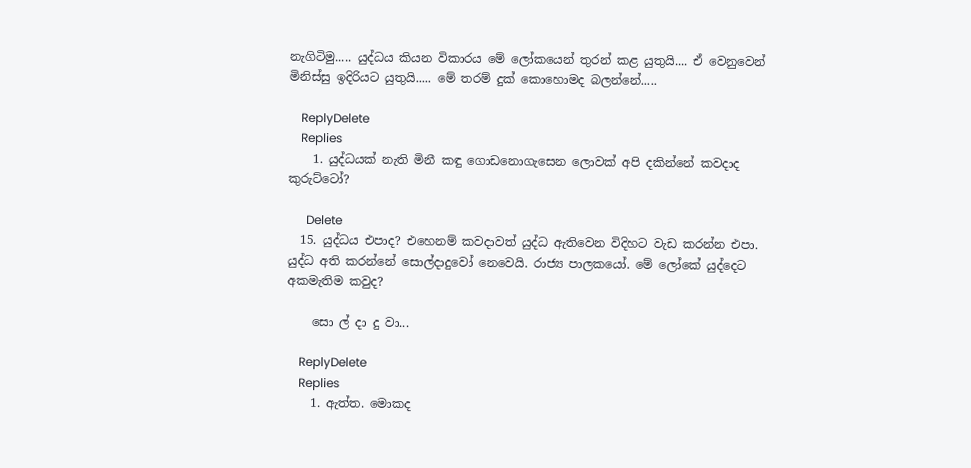නැගිටිමු..... යුද්ධය කියන විකාරය මේ ලෝකයෙන් තුරන් කළ යුතුයි.... ඒ වෙනුවෙන් මිනිස්සු ඉදිරියට යුතුයි..... මේ තරම් දුක් කොහොමද බලන්නේ.....

    ReplyDelete
    Replies
    1. යුද්ධයක් නැති මිනී කඳු ගොඩනොගැසෙන ලොවක් අපි දකින්නේ කවදාද කුරුට්ටෝ?

      Delete
  15. යුද්ධය එපාද? එහෙනම් කවදාවත් යුද්ධ ඇතිවෙන විදිහට වැඩ කරන්න එපා. යුද්ධ අති කරන්නේ සොල්දාදුවෝ නෙවෙයි. රාජ්‍ය පාලකයෝ. මේ ලෝකේ යුද්දෙට අකමැතිම කවුද?

    සො ල් දා දු වා...

    ReplyDelete
    Replies
    1. ඇත්ත. මොකද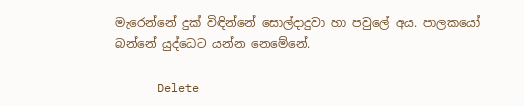මැරෙන්නේ දුක් විඳින්නේ සොල්දාදුවා හා පවුලේ අය. පාලකයෝ බන්නේ යුද්ධෙට යන්න නෙමේනේ.

      Delete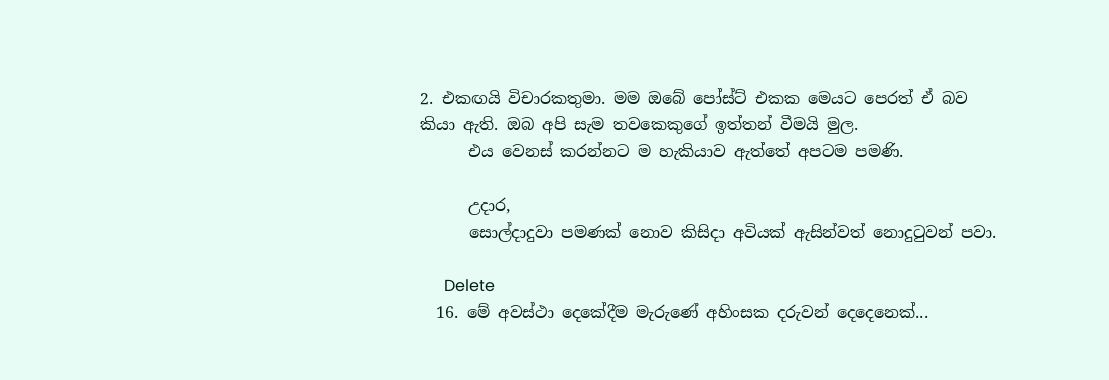2. එකඟයි විචාරකතුමා. මම ඔබේ පෝස්ට් එකක මෙයට පෙරත් ඒ බව කියා ඇති. ඔබ අපි සැම තවකෙකුගේ ඉත්තන් වීමයි මුල.
      එය වෙනස් කරන්නට ම හැකියාව ඇත්තේ අපටම පමණි.

      උදාර,
      සොල්දාදුවා පමණක් නොව කිසිදා අවියක් ඇසින්වත් නොදුටුවන් පවා.

      Delete
  16. මේ අවස්ථා දෙකේදීම මැරුණේ අහිංසක දරුවන් දෙදෙනෙක්...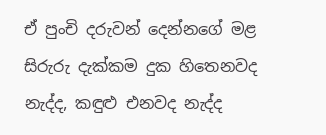ඒ පුංචි දරුවන් දෙන්නගේ මළ සිරුරු දැක්කම දුක හිතෙනවද නැද්ද, කඳුළු එනවද නැද්ද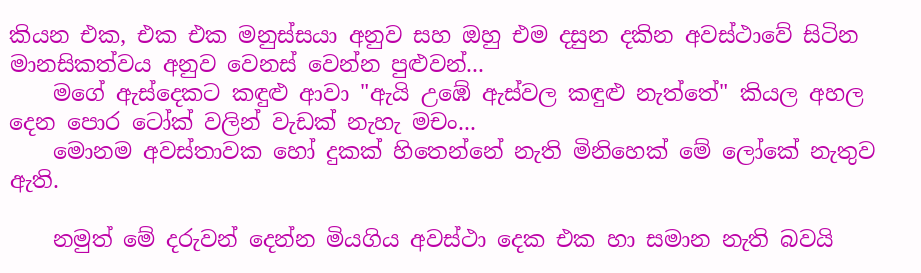කියන එක, එක එක මනුස්සයා අනුව සහ ඔහු එම දසුන දකින අවස්ථාවේ සිටින මානසිකත්වය අනුව වෙනස් වෙන්න පුළුවන්...
    මගේ ඇස්දෙකට කඳුළු ආවා "ඇයි උඹේ ඇස්වල කඳුළු නැත්තේ" කියල අහල දෙන පොර ටෝක් වලින් වැඩක් නැහැ මචං...
    මොනම අවස්තාවක හෝ දුකක් හිතෙන්නේ නැති මිනිහෙක් මේ ලෝකේ නැතුව ඇති.

    නමුත් මේ දරුවන් දෙන්න මියගිය අවස්ථා දෙක එක හා සමාන නැති බවයි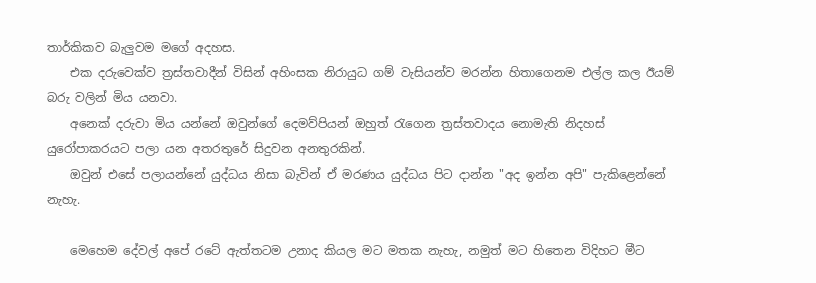තාර්කිකව බැලුවම මගේ අදහස.
    එක දරුවෙක්ව ත්‍රස්තවාදීන් විසින් අහිංසක නිරායුධ ගම් වැසියන්ව මරන්න හිතාගෙනම එල්ල කල ඊයම් බරු වලින් මිය යනවා.
    අනෙක් දරුවා මිය යන්නේ ඔවුන්ගේ දෙමව්පියන් ඔහුත් රැගෙන ත්‍රස්තවාදය නොමැති නිදහස් යුරෝපාකරයට පලා යන අතරතුරේ සිදුවන අනතුරකින්.
    ඔවුන් එසේ පලායන්නේ යුද්ධය නිසා බැවින් ඒ මරණය යුද්ධය පිට දාන්න "අද ඉන්න අපි" පැකිළෙන්නේ නැහැ.

    මෙහෙම දේවල් අපේ රටේ ඇත්තටම උනාද කියල මට මතක නැහැ, නමුත් මට හිතෙන විදිහට මීට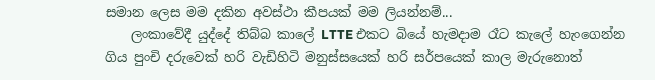සමාන ලෙස මම දකින අවස්ථා කීපයක් මම ලියන්නම්...
    ලංකාවේදී යුද්දේ තිබ්බ කාලේ LTTE එකට බියේ හැමදාම රෑට කැලේ හැංගෙන්න ගිය පුංචි දරුවෙක් හරි වැඩිහිටි මනුස්සයෙක් හරි සර්පයෙක් කාල මැරුනොත්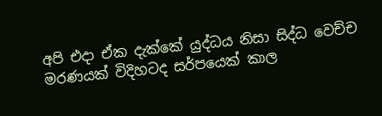අපි එදා ඒක දැක්කේ යුද්ධය නිසා සිද්ධ වෙච්ච මරණයක් විදිහටද සර්පයෙක් කාල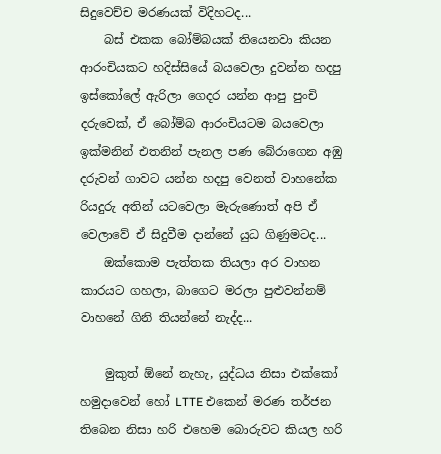සිදුවෙච්ච මරණයක් විදිහටද...
    බස් එකක බෝම්බයක් තියෙනවා කියන ආරංචියකට හදිස්සියේ බයවෙලා දුවන්න හදපු ඉස්කෝලේ ඇරිලා ගෙදර යන්න ආපු පුංචි දරුවෙක්, ඒ බෝම්බ ආරංචියටම බයවෙලා ඉක්මනින් එතනින් පැනල පණ බේරාගෙන අඹු දරුවන් ගාවට යන්න හදපු වෙනත් වාහනේක රියදුරු අතින් යටවෙලා මැරුණොත් අපි ඒ වෙලාවේ ඒ සිදුවීම දාන්නේ යුධ ගිණුමටද...
    ඔක්කොම පැත්තක තියලා අර වාහන කාරයට ගහලා, බාගෙට මරලා පුළුවන්නම් වාහනේ ගිනි තියන්නේ නැද්ද...

    මුකුත් ඕනේ නැහැ, යුද්ධය නිසා එක්කෝ හමුදාවෙන් හෝ LTTE එකෙන් මරණ තර්ජන තිබෙන නිසා හරි එහෙම බොරුවට කියල හරි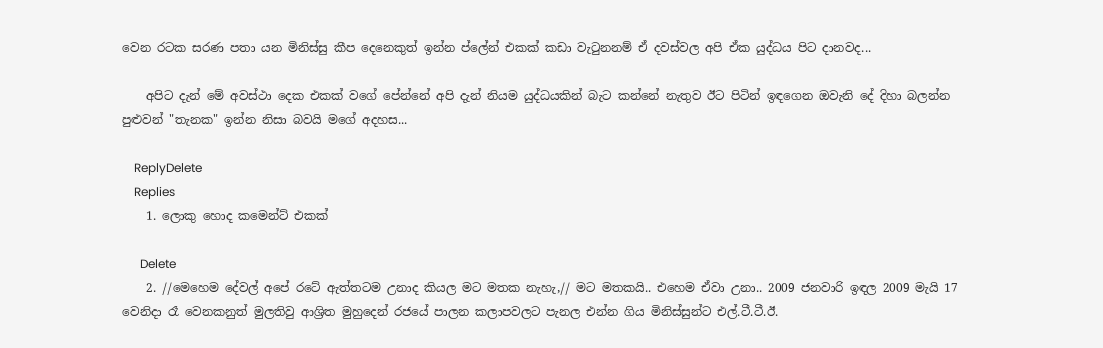වෙන රටක සරණ පතා යන මිනිස්සු කීප දෙනෙකුත් ඉන්න ප්ලේන් එකක් කඩා වැටුනනම් ඒ දවස්වල අපි ඒක යුද්ධය පිට දානවද...

    අපිට දැන් මේ අවස්ථා දෙක එකක් වගේ පේන්නේ අපි දැන් නියම යුද්ධයකින් බැට කන්නේ නැතුව ඊට පිටින් ඉඳගෙන ඔවැනි දේ දිහා බලන්න පුළුවන් "තැනක" ඉන්න නිසා බවයි මගේ අදහස...

    ReplyDelete
    Replies
    1. ලොකු හොද කමෙන්ට් එකක්

      Delete
    2. //මෙහෙම දේවල් අපේ රටේ ඇත්තටම උනාද කියල මට මතක නැහැ,// මට මතකයි.. එහෙම ඒවා උනා.. 2009 ජනවාරි ඉඳල 2009 මැයි 17 වෙනිදා රෑ වෙනකනුත් මුලතිවු ආශ්‍රිත මුහුදෙන් රජයේ පාලන කලාපවලට පැනල එන්න ගිය මිනිස්සුන්ට එල්.ටී.ටී.ඊ.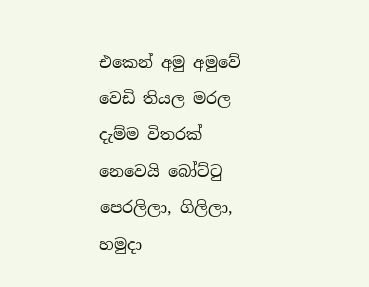එකෙන් අමු අමුවේ වෙඩි තියල මරල දැම්ම විතරක් නෙවෙයි බෝට්ටු පෙරලිලා, ගිලිලා, හමුදා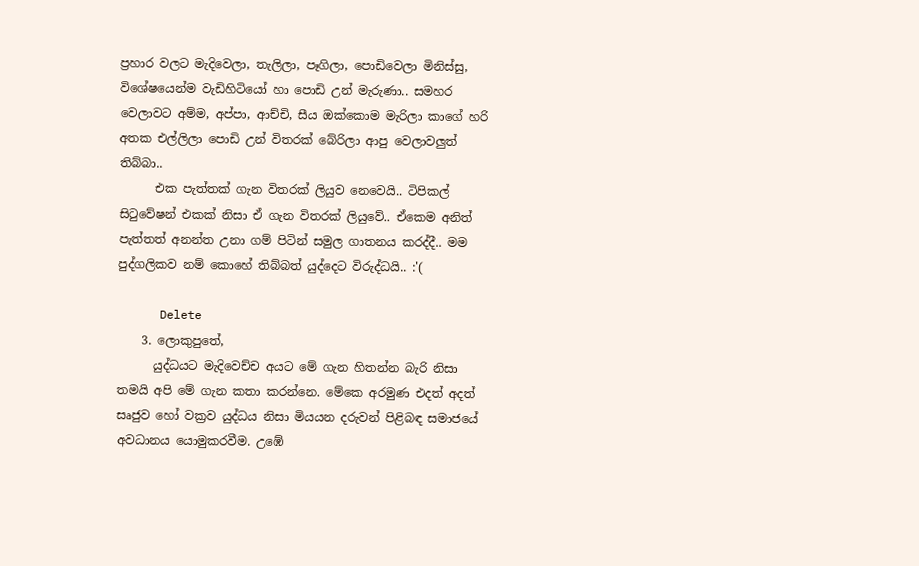ප්‍රහාර වලට මැදිවෙලා, තැලිලා, පෑගිලා, පොඩිවෙලා මිනිස්සු, විශේෂයෙන්ම වැඩිහිටියෝ හා පොඩි උන් මැරුණා.. සමහර වෙලාවට අම්ම, අප්පා, ආච්චි, සීය ඔක්කොම මැරිලා කාගේ හරි අතක එල්ලිලා පොඩි උන් විතරක් බේරිලා ආපු වෙලාවලුත් තිබ්බා..
      එක පැත්තක් ගැන විතරක් ලියුව නෙවෙයි.. ටිපිකල් සිටුවේෂන් එකක් නිසා ඒ ගැන විතරක් ලියුවේ.. ඒකෙම අනිත් පැත්තත් අනන්ත උනා ගම් පිටින් සමුල ගාතනය කරද්දී.. මම පුද්ගලිකව නම් කොහේ තිබ්බත් යුද්දෙට විරුද්ධයි.. :'(

      Delete
    3. ලොකුපුතේ,
      යුද්ධයට මැදිවෙච්ච අයට මේ ගැන හිතන්න බැරි නිසා තමයි අපි මේ ගැන කතා කරන්නෙ. මේකෙ අරමුණ එදත් අදත් සෘජුව හෝ වක්‍රව යුද්ධය නිසා මියයන දරුවන් පිළිබඳ සමාජයේ අවධානය යොමුකරවීම. උඹේ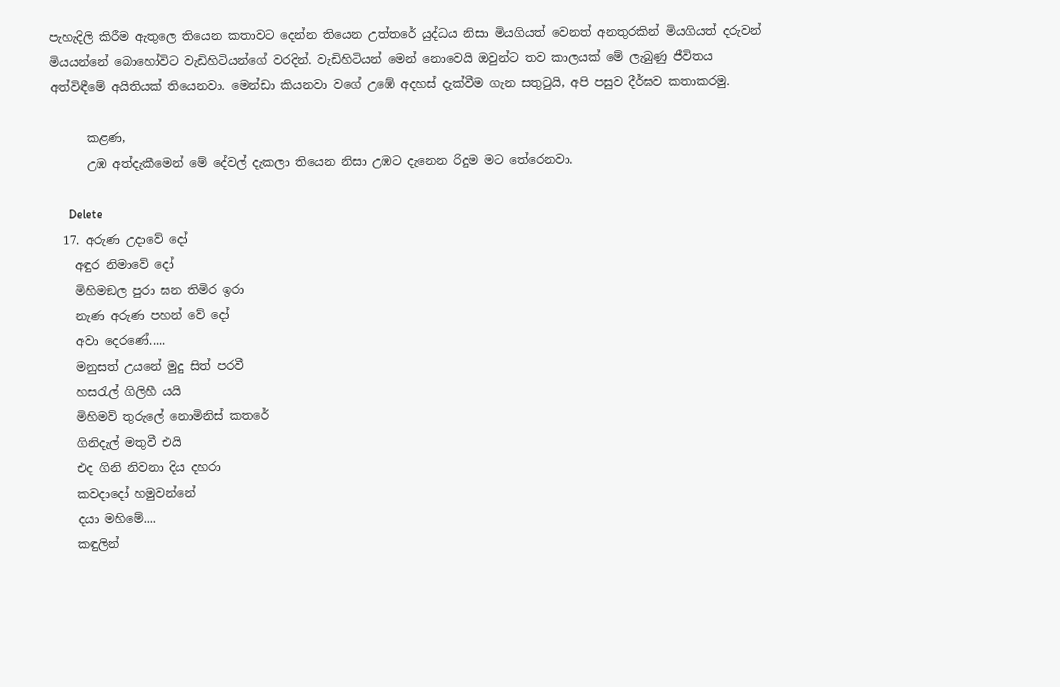පැහැදිලි කිරීම ඇතුලෙ තියෙන කතාවට දෙන්න තියෙන උත්තරේ යුද්ධය නිසා මියගියත් වෙනත් අනතුරකින් මියගියත් දරුවන් මියයන්නේ බොහෝවිට වැඩිහිටියන්ගේ වරදින්. වැඩිහිටියන් මෙන් නොවෙයි ඔවුන්ට තව කාලයක් මේ ලැබුණු ජීවිතය අත්විඳීමේ අයිතියක් තියෙනවා. මෙන්ඩා කියනවා වගේ උඹේ අදහස් දැක්වීම ගැන සතුටුයි, අපි පසුව දීර්ඝව කතාකරමු.

      කළණ,
      උඹ අත්දැකීමෙන් මේ දේවල් දැකලා තියෙන නිසා උඹට දැනෙන රිදුම මට තේරෙනවා.

      Delete
  17. අරුණ උදාවේ දෝ
    අඳුර නිමාවේ දෝ
    මිහිමඞල පුරා ඝන තිමිර ඉරා
    නැණ අරුණ පහන් වේ දෝ
    අවා දෙරණේ.....
    මනුසත් උයනේ මුදු සිත් පරවී
    හසරැල් ගිලිහී යයි
    මිහිමව් තුරුලේ නොමිනිස් කතරේ
    ගිනිදැල් මතුවී එයි
    එද ගිනි නිවනා දිය දහරා
    කවදාදෝ හමුවන්නේ
    දයා මහිමේ....
    කඳුලින්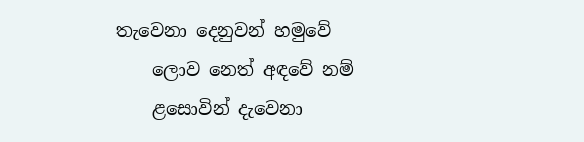තැවෙනා දෙනුවන් හමුවේ
    ලොව නෙත් අඳවේ නම්
    ළසොවින් දැවෙනා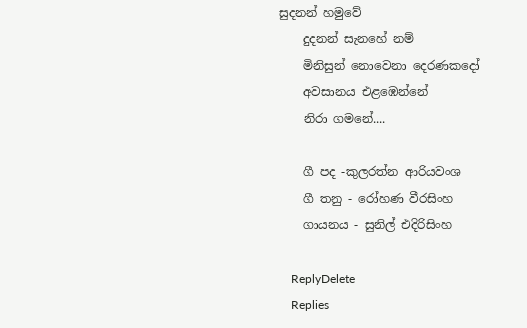සුදනන් හමුවේ
    දුදනන් සැනහේ නම්
    මිනිසුන් නොවෙනා දෙරණකදෝ
    අවසානය එළඹෙන්නේ
    නිරා ගමනේ....

    ගී පද -කුලරත්න ආරියවංශ
    ගී තනු - රෝහණ වීරසිංහ
    ගායනය - සුනිල් එදිරිසිංහ

    ReplyDelete
    Replies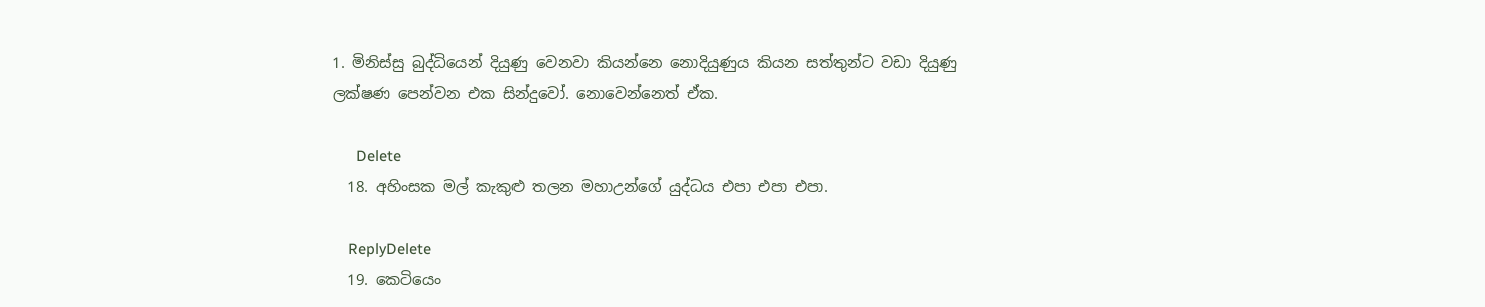1. මිනිස්සු බුද්ධියෙන් දියුණු වෙනවා කියන්නෙ නොදියුණුය කියන සත්තුන්ට වඩා දියුණු ලක්ෂණ පෙන්වන එක සින්දුවෝ. නොවෙන්නෙත් ඒක.

      Delete
  18. අහිංසක මල් කැකුළු තලන මහාඋන්ගේ යුද්ධය එපා එපා එපා.

    ReplyDelete
  19. කෙටියෙං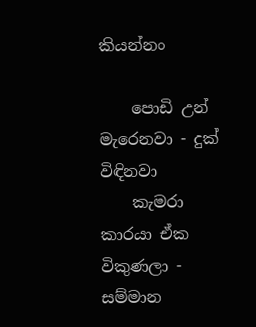කියන්නං

    පොඩි උන් මැරෙනවා - දුක් විඳිනවා
    කැමරා කාරයා ඒක විකුණලා - සම්මාන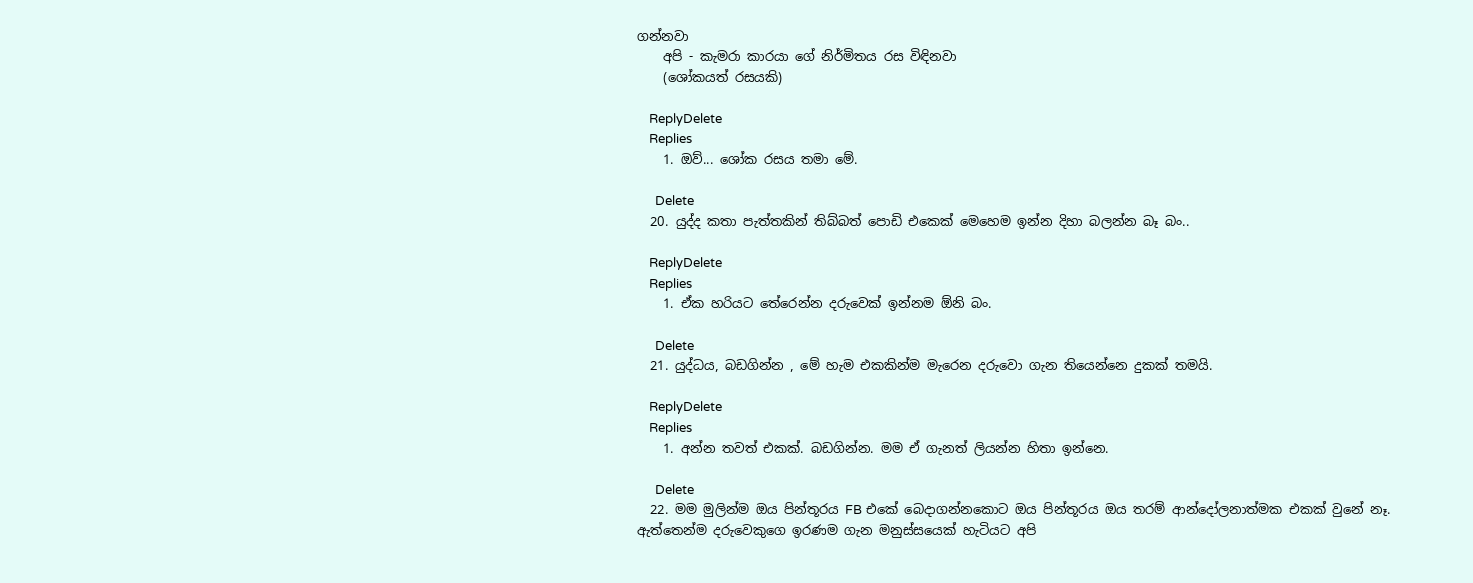ගන්නවා
    අපි - කැමරා කාරයා ගේ නිර්මිතය රස විඳිනවා
    (ශෝකයත් රසයකි)

    ReplyDelete
    Replies
    1. ඔව්... ශෝක රසය තමා මේ.

      Delete
  20. යුද්ද කතා පැත්තකින් තිබ්බත් පොඩි එකෙක් මෙහෙම ඉන්න දිහා බලන්න බෑ බං..

    ReplyDelete
    Replies
    1. ඒක හරියට තේරෙන්න දරුවෙක් ඉන්නම ඕනි බං.

      Delete
  21. යුද්ධය, බඩගින්න , මේ හැම එකකින්ම මැරෙන දරුවො ගැන තියෙන්නෙ දුකක් තමයි.

    ReplyDelete
    Replies
    1. අන්න තවත් එකක්. බඩගින්න. මම ඒ ගැනත් ලියන්න හිතා ඉන්නෙ.

      Delete
  22. මම මුලින්ම ඔය පින්තූරය FB එකේ බෙදාගන්නකොට ඔය පින්තූරය ඔය තරම් ආන්දෝලනාත්මක එකක් වුනේ නෑ. ඇත්තෙන්ම දරුවෙකුගෙ ඉරණම ගැන මනුස්සයෙක් හැටියට අපි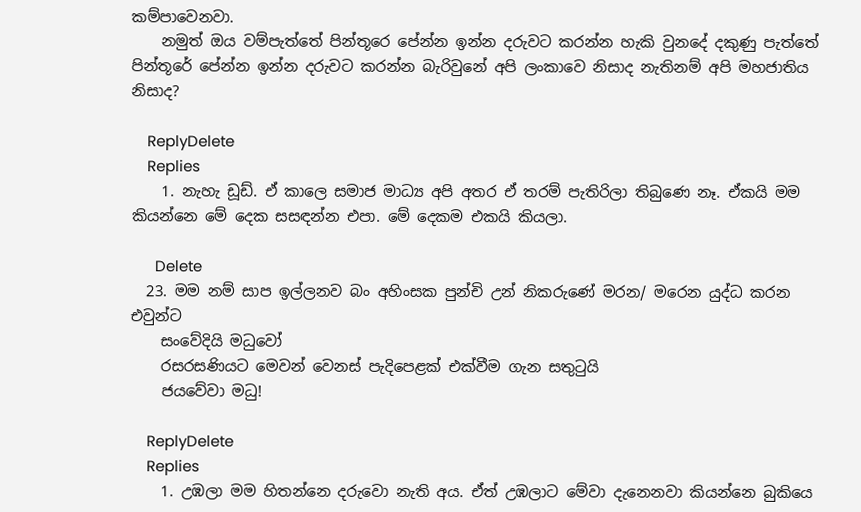කම්පාවෙනවා.
    නමුත් ඔය වම්පැත්තේ පින්තූරෙ පේන්න ඉන්න දරුවට කරන්න හැකි වුනදේ දකුණු පැත්තේ පින්තූරේ පේන්න ඉන්න දරුවට කරන්න බැරිවුනේ අපි ලංකාවෙ නිසාද නැතිනම් අපි මහජාතිය නිසාද?

    ReplyDelete
    Replies
    1. නැහැ ඩූඩ්. ඒ කාලෙ සමාජ මාධ්‍ය අපි අතර ඒ තරම් පැතිරිලා තිබුණෙ නෑ. ඒකයි මම කියන්නෙ මේ දෙක සසඳන්න එපා. මේ දෙකම එකයි කියලා.

      Delete
  23. මම නම් සාප ඉල්ලනව බං අහිංසක පුන්චි උන් නිකරුණේ මරන/ මරෙන යුද්ධ කරන එවුන්ට
    සංවේදියි මධුවෝ
    රසරසණියට මෙවන් වෙනස් පැදිපෙළක් එක්වීම ගැන සතුටුයි
    ජයවේවා මධු!

    ReplyDelete
    Replies
    1. උඹලා මම හිතන්නෙ දරුවො නැති අය. ඒත් උඹලාට මේවා දැනෙනවා කියන්නෙ බුකියෙ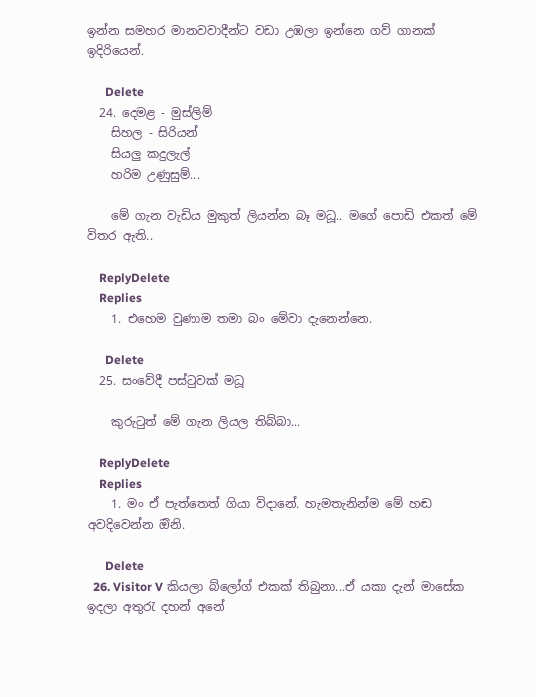ඉන්න සමහර මානවවාදීන්ට වඩා උඹලා ඉන්නෙ ගව් ගානක් ඉදිරියෙන්.

      Delete
  24. දෙමළ - මුස්ලිම්
    සිහල - සිරියන්
    සියලු කදුලැල්
    හරිම උණුසුම්...

    මේ ගැන වැඩිය මුකුත් ලියන්න බෑ මධූ.. මගේ පොඩි එකත් මේ විතර ඇති..

    ReplyDelete
    Replies
    1. එහෙම වුණාම තමා බං මේවා දැනෙන්නෙ.

      Delete
  25. සංවේදී පස්ටුවක් මධූ

    කුරුටුත් මේ ගැන ලියල තිබ්බා...

    ReplyDelete
    Replies
    1. මං ඒ පැත්තෙත් ගියා විදානේ. හැමතැනින්ම මේ හඬ අවදිවෙන්න ඔිනි.

      Delete
  26. Visitor V කියලා බ්ලෝග් එකක් තිබුනා...ඒ යකා දැන් මාසේක ඉදලා අතුරැ දහන් අනේ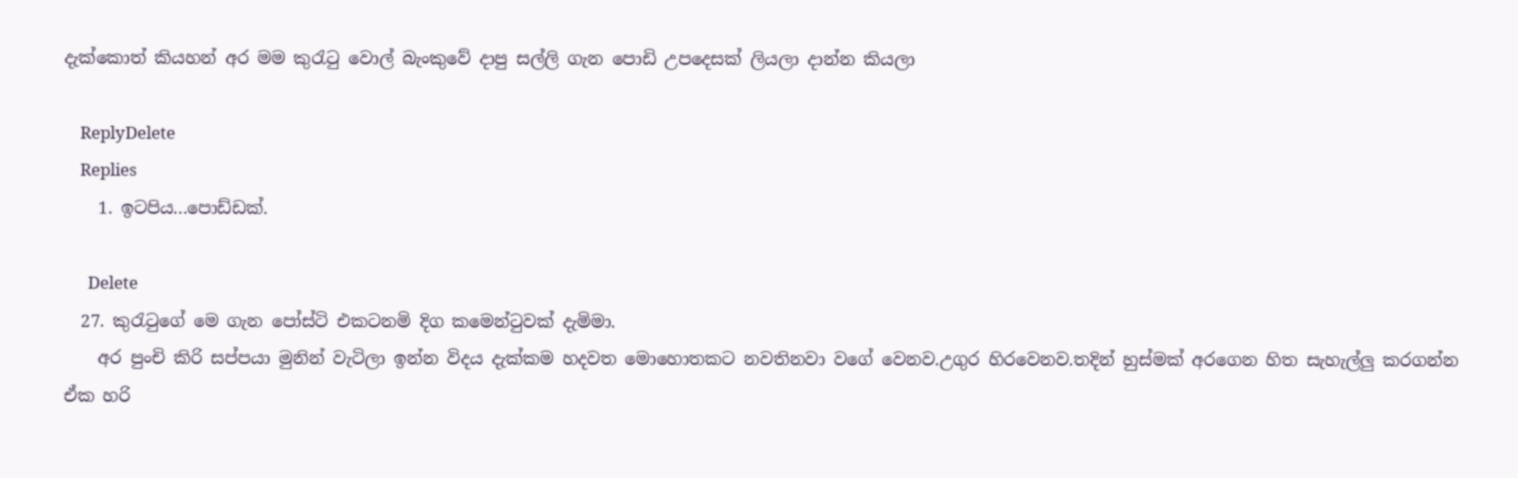දැක්කොත් කියහන් අර මම කුරැටු වොල් බැංකුවේ දාපු සල්ලි ගැන පොඩි උපදෙසක් ලියලා දාන්න කියලා

    ReplyDelete
    Replies
    1. ඉටපිය...පොඩ්ඩක්.

      Delete
  27. කුරැටුගේ මෙ ගැන පෝස්ටි එකටනමි දිග කමෙන්ටුවක් දැමිමා.
    අර පුංචි කිරි සප්පයා මුනින් වැටිලා ඉන්න විදය දැක්කම හදවත මොහොතකට නවතිනවා වගේ වෙනව.උගුර හිරවෙනව.තදින් හුස්මක් අරගෙන හිත සැහැල්ලු කරගන්න ඒක හරි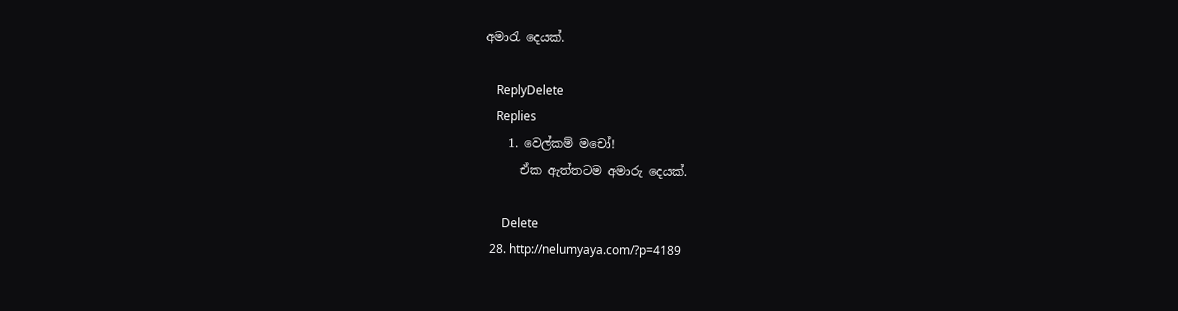අමාරැ දෙයක්.

    ReplyDelete
    Replies
    1. වෙල්කම් මචෝ!
      ඒක ඇත්තටම අමාරු දෙයක්.

      Delete
  28. http://nelumyaya.com/?p=4189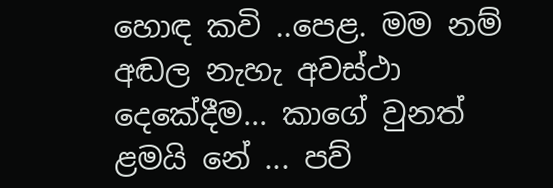හොඳ කවි ..පෙළ. මම නම් අඬල නැහැ අවස්ථා දෙකේදීම... කාගේ වුනත් ළමයි නේ ... පව්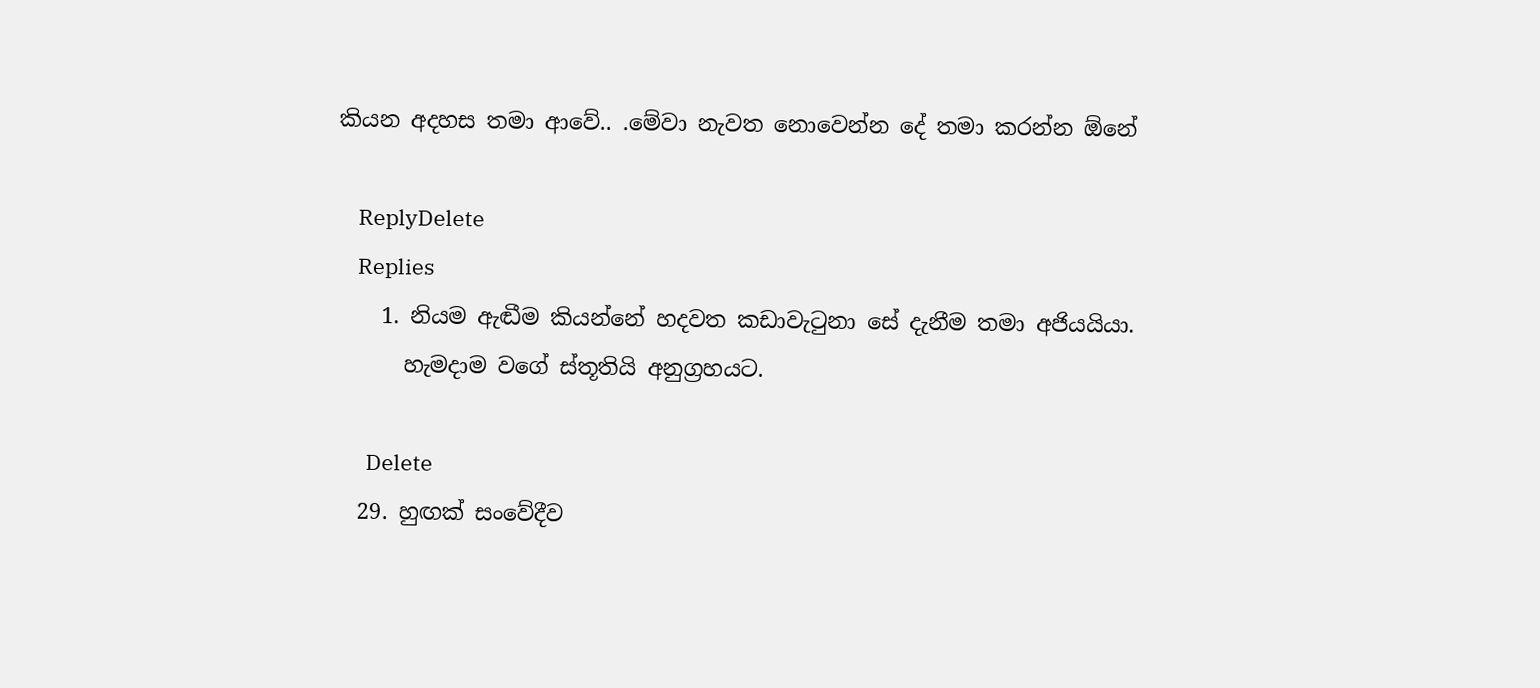කියන අදහස තමා ආවේ.. .මේවා නැවත නොවෙන්න දේ තමා කරන්න ඕනේ

    ReplyDelete
    Replies
    1. නියම ඇඬීම කියන්නේ හදවත කඩාවැටුනා සේ දැනීම තමා අජියයියා.
      හැමදාම වගේ ස්තූතියි අනුග්‍රහයට.

      Delete
  29. හුඟක් සංවේදීව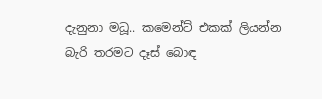දැනුනා මධූ.. කමෙන්ට් එකක් ලියන්න බැරි තරමට දෑස් බොඳ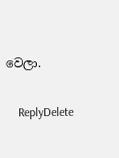වෙලා.

    ReplyDelete